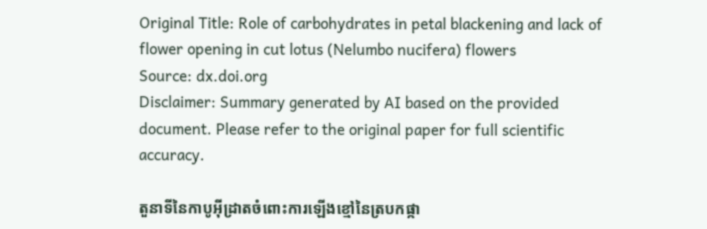Original Title: Role of carbohydrates in petal blackening and lack of flower opening in cut lotus (Nelumbo nucifera) flowers
Source: dx.doi.org
Disclaimer: Summary generated by AI based on the provided document. Please refer to the original paper for full scientific accuracy.

តួនាទីនៃកាបូអ៊ីដ្រាតចំពោះការឡើងខ្មៅនៃត្របកផ្កា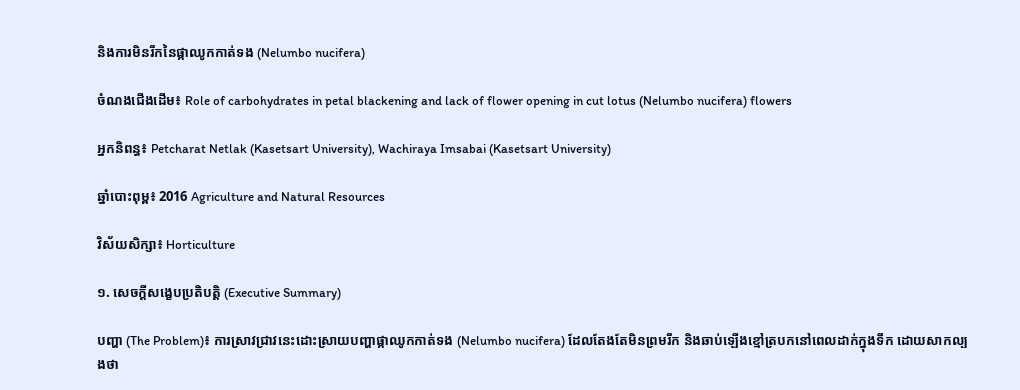និងការមិនរីកនៃផ្កាឈូកកាត់ទង (Nelumbo nucifera)

ចំណងជើងដើម៖ Role of carbohydrates in petal blackening and lack of flower opening in cut lotus (Nelumbo nucifera) flowers

អ្នកនិពន្ធ៖ Petcharat Netlak (Kasetsart University), Wachiraya Imsabai (Kasetsart University)

ឆ្នាំបោះពុម្ព៖ 2016 Agriculture and Natural Resources

វិស័យសិក្សា៖ Horticulture

១. សេចក្តីសង្ខេបប្រតិបត្តិ (Executive Summary)

បញ្ហា (The Problem)៖ ការស្រាវជ្រាវនេះដោះស្រាយបញ្ហាផ្កាឈូកកាត់ទង (Nelumbo nucifera) ដែលតែងតែមិនព្រមរីក និងឆាប់ឡើងខ្មៅត្របកនៅពេលដាក់ក្នុងទឹក ដោយសាកល្បងថា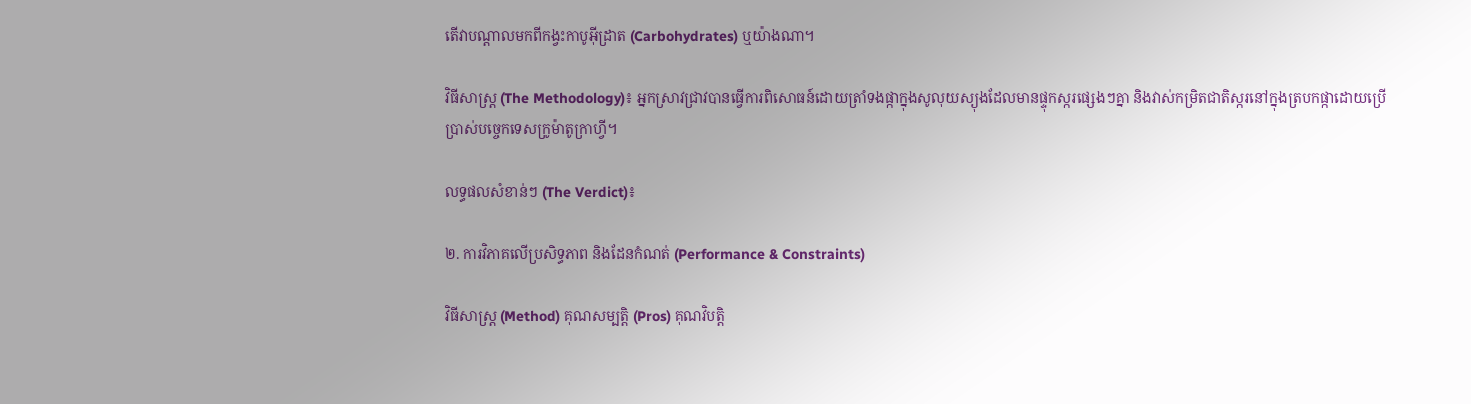តើវាបណ្តាលមកពីកង្វះកាបូអ៊ីដ្រាត (Carbohydrates) ឬយ៉ាងណា។

វិធីសាស្ត្រ (The Methodology)៖ អ្នកស្រាវជ្រាវបានធ្វើការពិសោធន៍ដោយត្រាំទងផ្កាក្នុងសូលុយស្យុងដែលមានផ្ទុកស្ករផ្សេងៗគ្នា និងវាស់កម្រិតជាតិស្ករនៅក្នុងត្របកផ្កាដោយប្រើប្រាស់បច្ចេកទេសក្រូម៉ាតូក្រាហ្វី។

លទ្ធផលសំខាន់ៗ (The Verdict)៖

២. ការវិភាគលើប្រសិទ្ធភាព និងដែនកំណត់ (Performance & Constraints)

វិធីសាស្ត្រ (Method) គុណសម្បត្តិ (Pros) គុណវិបត្តិ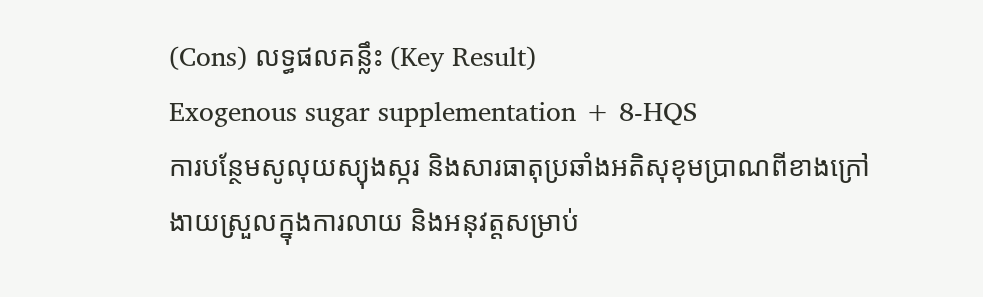(Cons) លទ្ធផលគន្លឹះ (Key Result)
Exogenous sugar supplementation + 8-HQS
ការបន្ថែមសូលុយស្យុងស្ករ និងសារធាតុប្រឆាំងអតិសុខុមប្រាណពីខាងក្រៅ
ងាយស្រួលក្នុងការលាយ និងអនុវត្តសម្រាប់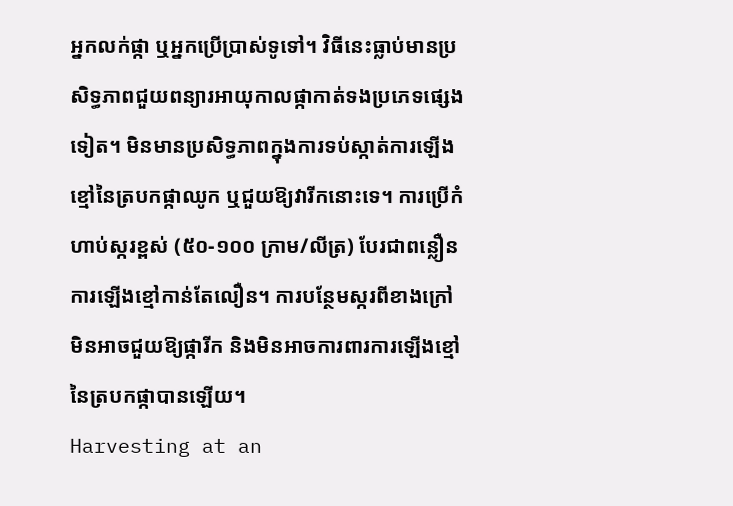អ្នកលក់ផ្កា ឬអ្នកប្រើប្រាស់ទូទៅ។ វិធីនេះធ្លាប់មានប្រសិទ្ធភាពជួយពន្យារអាយុកាលផ្កាកាត់ទងប្រភេទផ្សេងទៀត។ មិនមានប្រសិទ្ធភាពក្នុងការទប់ស្កាត់ការឡើងខ្មៅនៃត្របកផ្កាឈូក ឬជួយឱ្យវារីកនោះទេ។ ការប្រើកំហាប់ស្ករខ្ពស់ (៥០-១០០ ក្រាម/លីត្រ) បែរជាពន្លឿនការឡើងខ្មៅកាន់តែលឿន។ ការបន្ថែមស្ករពីខាងក្រៅមិនអាចជួយឱ្យផ្ការីក និងមិនអាចការពារការឡើងខ្មៅនៃត្របកផ្កាបានឡើយ។
Harvesting at an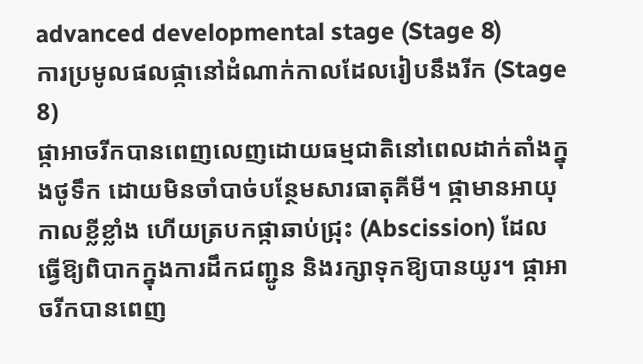advanced developmental stage (Stage 8)
ការប្រមូលផលផ្កានៅដំណាក់កាលដែលរៀបនឹងរីក (Stage 8)
ផ្កាអាចរីកបានពេញលេញដោយធម្មជាតិនៅពេលដាក់តាំងក្នុងថូទឹក ដោយមិនចាំបាច់បន្ថែមសារធាតុគីមី។ ផ្កាមានអាយុកាលខ្លីខ្លាំង ហើយត្របកផ្កាឆាប់ជ្រុះ (Abscission) ដែលធ្វើឱ្យពិបាកក្នុងការដឹកជញ្ជូន និងរក្សាទុកឱ្យបានយូរ។ ផ្កាអាចរីកបានពេញ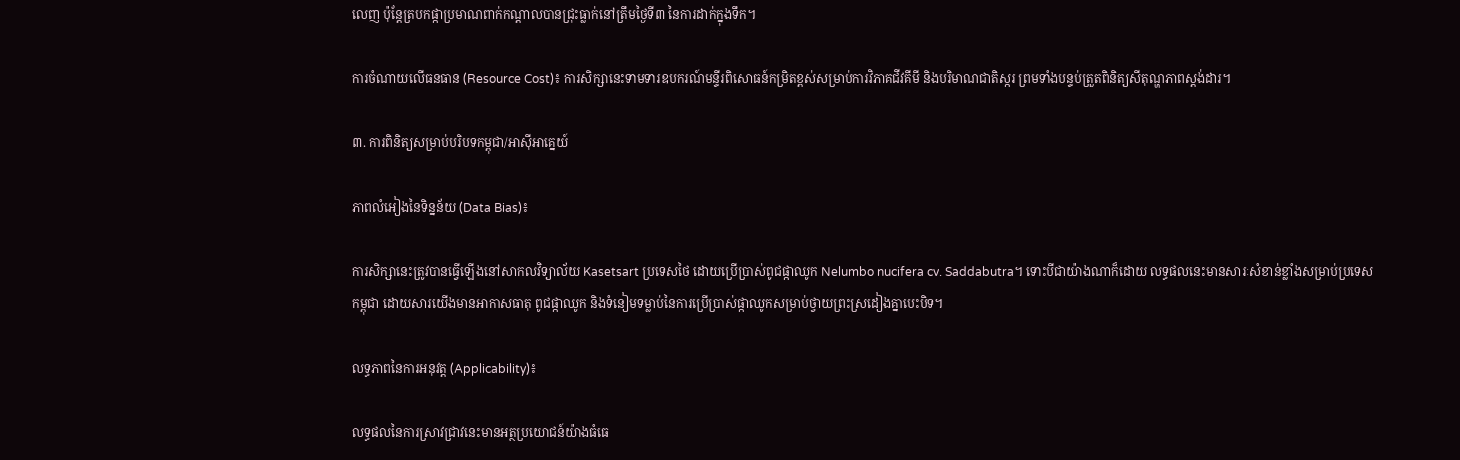លេញ ប៉ុន្តែត្របកផ្កាប្រមាណពាក់កណ្តាលបានជ្រុះធ្លាក់នៅត្រឹមថ្ងៃទី៣ នៃការដាក់ក្នុងទឹក។

ការចំណាយលើធនធាន (Resource Cost)៖ ការសិក្សានេះទាមទារឧបករណ៍មន្ទីរពិសោធន៍កម្រិតខ្ពស់សម្រាប់ការវិភាគជីវគីមី និងបរិមាណជាតិស្ករ ព្រមទាំងបន្ទប់ត្រួតពិនិត្យសីតុណ្ហភាពស្តង់ដារ។

៣. ការពិនិត្យសម្រាប់បរិបទកម្ពុជា/អាស៊ីអាគ្នេយ៍

ភាពលំអៀងនៃទិន្នន័យ (Data Bias)៖

ការសិក្សានេះត្រូវបានធ្វើឡើងនៅសាកលវិទ្យាល័យ Kasetsart ប្រទេសថៃ ដោយប្រើប្រាស់ពូជផ្កាឈូក Nelumbo nucifera cv. Saddabutra។ ទោះបីជាយ៉ាងណាក៏ដោយ លទ្ធផលនេះមានសារៈសំខាន់ខ្លាំងសម្រាប់ប្រទេសកម្ពុជា ដោយសារយើងមានអាកាសធាតុ ពូជផ្កាឈូក និងទំនៀមទម្លាប់នៃការប្រើប្រាស់ផ្កាឈូកសម្រាប់ថ្វាយព្រះស្រដៀងគ្នាបេះបិទ។

លទ្ធភាពនៃការអនុវត្ត (Applicability)៖

លទ្ធផលនៃការស្រាវជ្រាវនេះមានអត្ថប្រយោជន៍យ៉ាងធំធេ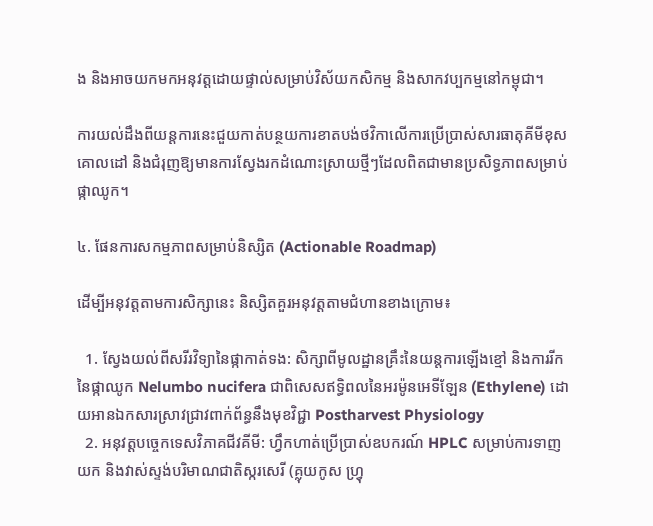ង និងអាចយកមកអនុវត្តដោយផ្ទាល់សម្រាប់វិស័យកសិកម្ម និងសាកវប្បកម្មនៅកម្ពុជា។

ការយល់ដឹងពីយន្តការនេះជួយកាត់បន្ថយការខាតបង់ថវិកាលើការប្រើប្រាស់សារធាតុគីមីខុសគោលដៅ និងជំរុញឱ្យមានការស្វែងរកដំណោះស្រាយថ្មីៗដែលពិតជាមានប្រសិទ្ធភាពសម្រាប់ផ្កាឈូក។

៤. ផែនការសកម្មភាពសម្រាប់និស្សិត (Actionable Roadmap)

ដើម្បីអនុវត្តតាមការសិក្សានេះ និស្សិតគួរអនុវត្តតាមជំហានខាងក្រោម៖

  1. ស្វែងយល់ពីសរីរវិទ្យានៃផ្កាកាត់ទង: សិក្សាពីមូលដ្ឋានគ្រឹះនៃយន្តការឡើងខ្មៅ និងការរីកនៃផ្កាឈូក Nelumbo nucifera ជាពិសេសឥទ្ធិពលនៃអរម៉ូនអេទីឡែន (Ethylene) ដោយអានឯកសារស្រាវជ្រាវពាក់ព័ន្ធនឹងមុខវិជ្ជា Postharvest Physiology
  2. អនុវត្តបច្ចេកទេសវិភាគជីវគីមី: ហ្វឹកហាត់ប្រើប្រាស់ឧបករណ៍ HPLC សម្រាប់ការទាញយក និងវាស់ស្ទង់បរិមាណជាតិស្ករសេរី (គ្លុយកូស ហ្វ្រុ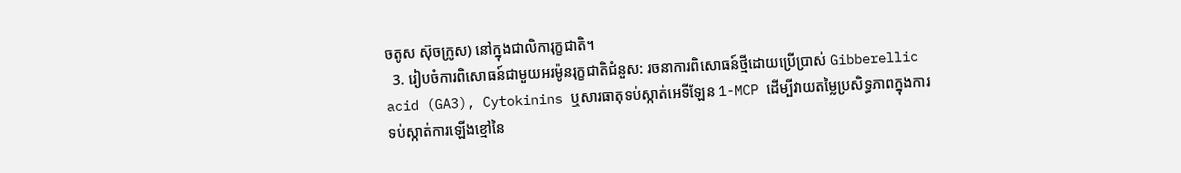ចតូស ស៊ុចក្រូស) នៅក្នុងជាលិការុក្ខជាតិ។
  3. រៀបចំការពិសោធន៍ជាមួយអរម៉ូនរុក្ខជាតិជំនួស: រចនាការពិសោធន៍ថ្មីដោយប្រើប្រាស់ Gibberellic acid (GA3), Cytokinins ឬសារធាតុទប់ស្កាត់អេទីឡែន 1-MCP ដើម្បីវាយតម្លៃប្រសិទ្ធភាពក្នុងការទប់ស្កាត់ការឡើងខ្មៅនៃ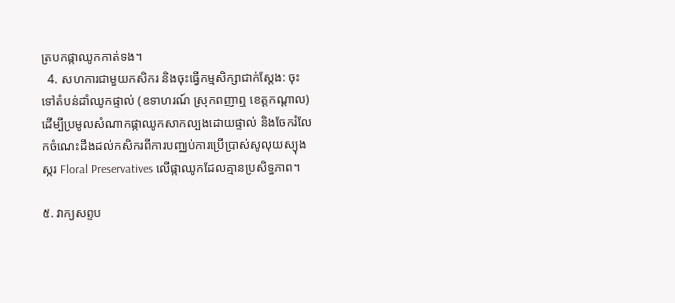ត្របកផ្កាឈូកកាត់ទង។
  4. សហការជាមួយកសិករ និងចុះធ្វើកម្មសិក្សាជាក់ស្តែង: ចុះទៅតំបន់ដាំឈូកផ្ទាល់ (ឧទាហរណ៍ ស្រុកពញាឮ ខេត្តកណ្តាល) ដើម្បីប្រមូលសំណាកផ្កាឈូកសាកល្បងដោយផ្ទាល់ និងចែករំលែកចំណេះដឹងដល់កសិករពីការបញ្ឈប់ការប្រើប្រាស់សូលុយស្យុងស្ករ Floral Preservatives លើផ្កាឈូកដែលគ្មានប្រសិទ្ធភាព។

៥. វាក្យសព្ទប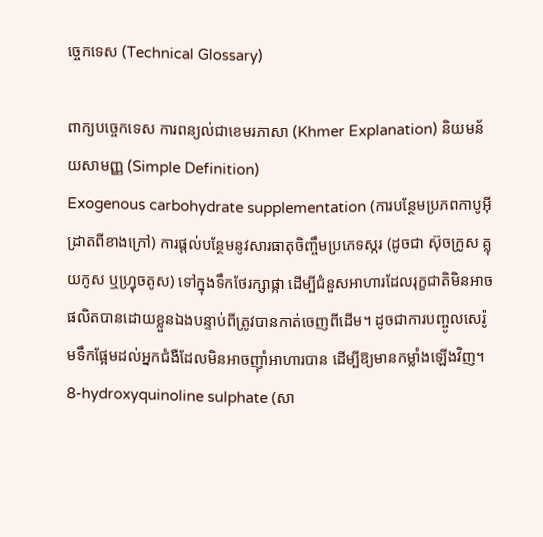ច្ចេកទេស (Technical Glossary)

ពាក្យបច្ចេកទេស ការពន្យល់ជាខេមរភាសា (Khmer Explanation) និយមន័យសាមញ្ញ (Simple Definition)
Exogenous carbohydrate supplementation (ការបន្ថែមប្រភពកាបូអ៊ីដ្រាតពីខាងក្រៅ) ការផ្តល់បន្ថែមនូវសារធាតុចិញ្ចឹមប្រភេទស្ករ (ដូចជា ស៊ុចក្រូស គ្លុយកូស ឬហ្វ្រុចតូស) ទៅក្នុងទឹកថែរក្សាផ្កា ដើម្បីជំនួសអាហារដែលរុក្ខជាតិមិនអាចផលិតបានដោយខ្លួនឯងបន្ទាប់ពីត្រូវបានកាត់ចេញពីដើម។ ដូចជាការបញ្ចូលសេរ៉ូមទឹកផ្អែមដល់អ្នកជំងឺដែលមិនអាចញ៉ាំអាហារបាន ដើម្បីឱ្យមានកម្លាំងឡើងវិញ។
8-hydroxyquinoline sulphate (សា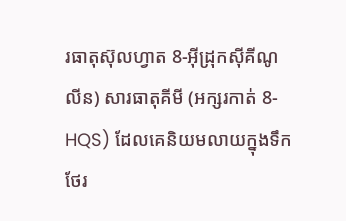រធាតុស៊ុលហ្វាត 8-អ៊ីដ្រុកស៊ីគីណូលីន) សារធាតុគីមី (អក្សរកាត់ 8-HQS) ដែលគេនិយមលាយក្នុងទឹកថែរ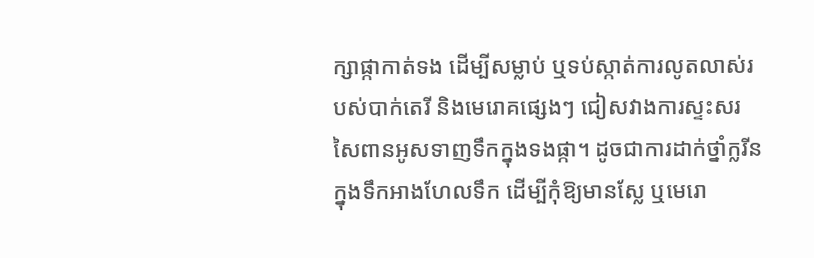ក្សាផ្កាកាត់ទង ដើម្បីសម្លាប់ ឬទប់ស្កាត់ការលូតលាស់របស់បាក់តេរី និងមេរោគផ្សេងៗ ជៀសវាងការស្ទះសរសៃពានអូសទាញទឹកក្នុងទងផ្កា។ ដូចជាការដាក់ថ្នាំក្លរីនក្នុងទឹកអាងហែលទឹក ដើម្បីកុំឱ្យមានស្លែ ឬមេរោ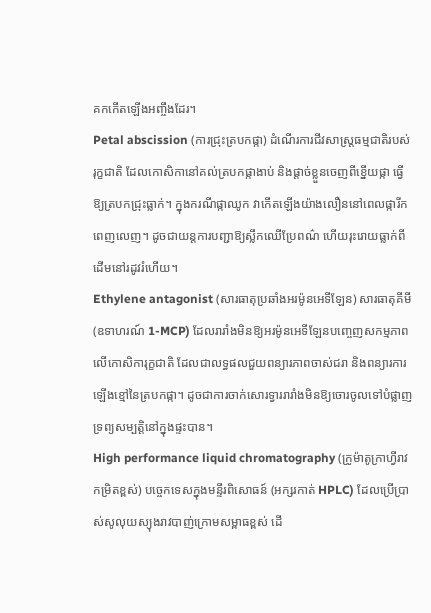គកកើតឡើងអញ្ចឹងដែរ។
Petal abscission (ការជ្រុះត្របកផ្កា) ដំណើរការជីវសាស្ត្រធម្មជាតិរបស់រុក្ខជាតិ ដែលកោសិកានៅគល់ត្របកផ្កាងាប់ និងផ្តាច់ខ្លួនចេញពីខ្នើយផ្កា ធ្វើឱ្យត្របកជ្រុះធ្លាក់។ ក្នុងករណីផ្កាឈូក វាកើតឡើងយ៉ាងលឿននៅពេលផ្ការីកពេញលេញ។ ដូចជាយន្តការបញ្ជាឱ្យស្លឹកឈើប្រែពណ៌ ហើយរុះរោយធ្លាក់ពីដើមនៅរដូវរំហើយ។
Ethylene antagonist (សារធាតុប្រឆាំងអរម៉ូនអេទីឡែន) សារធាតុគីមី (ឧទាហរណ៍ 1-MCP) ដែលរារាំងមិនឱ្យអរម៉ូនអេទីឡែនបញ្ចេញសកម្មភាពលើកោសិការុក្ខជាតិ ដែលជាលទ្ធផលជួយពន្យារភាពចាស់ជរា និងពន្យារការឡើងខ្មៅនៃត្របកផ្កា។ ដូចជាការចាក់សោរទ្វាររារាំងមិនឱ្យចោរចូលទៅបំផ្លាញទ្រព្យសម្បត្តិនៅក្នុងផ្ទះបាន។
High performance liquid chromatography (ក្រូម៉ាតូក្រាហ្វីរាវកម្រិតខ្ពស់) បច្ចេកទេសក្នុងមន្ទីរពិសោធន៍ (អក្សរកាត់ HPLC) ដែលប្រើប្រាស់សូលុយស្យុងរាវបាញ់ក្រោមសម្ពាធខ្ពស់ ដើ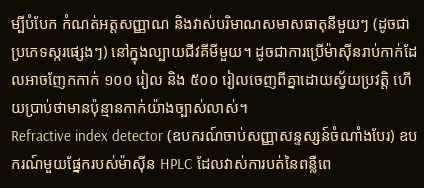ម្បីបំបែក កំណត់អត្តសញ្ញាណ និងវាស់បរិមាណសមាសធាតុនីមួយៗ (ដូចជាប្រភេទស្ករផ្សេងៗ) នៅក្នុងល្បាយជីវគីមីមួយ។ ដូចជាការប្រើម៉ាស៊ីនរាប់កាក់ដែលអាចញែកកាក់ ១០០ រៀល និង ៥០០ រៀលចេញពីគ្នាដោយស្វ័យប្រវត្តិ ហើយប្រាប់ថាមានប៉ុន្មានកាក់យ៉ាងច្បាស់លាស់។
Refractive index detector (ឧបករណ៍ចាប់សញ្ញាសន្ទស្សន៍ចំណាំងបែរ) ឧបករណ៍មួយផ្នែករបស់ម៉ាស៊ីន HPLC ដែលវាស់ការបត់នៃពន្លឺពេ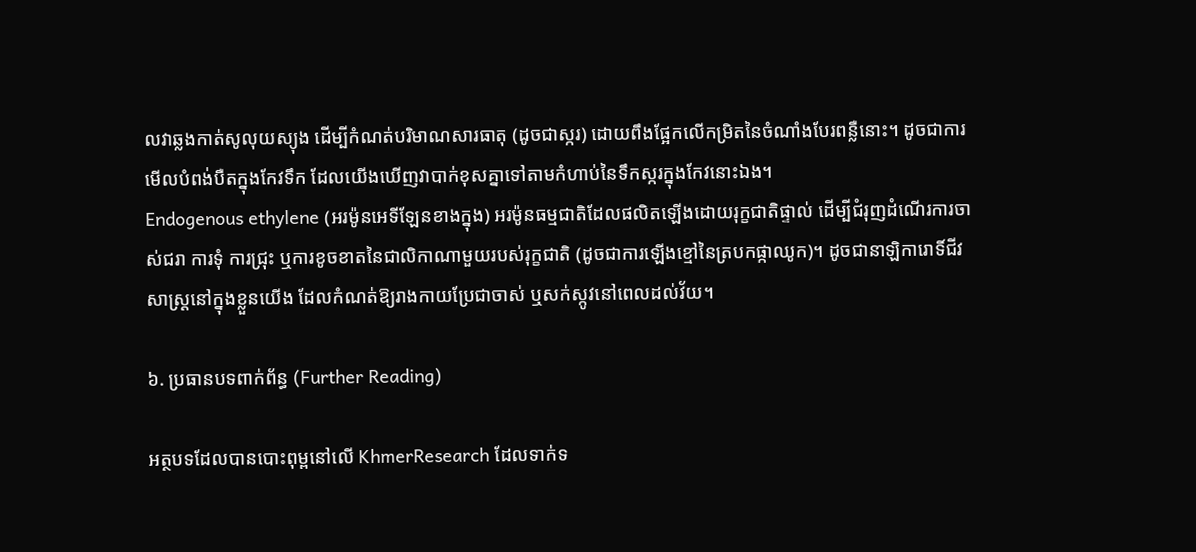លវាឆ្លងកាត់សូលុយស្យុង ដើម្បីកំណត់បរិមាណសារធាតុ (ដូចជាស្ករ) ដោយពឹងផ្អែកលើកម្រិតនៃចំណាំងបែរពន្លឺនោះ។ ដូចជាការមើលបំពង់បឺតក្នុងកែវទឹក ដែលយើងឃើញវាបាក់ខុសគ្នាទៅតាមកំហាប់នៃទឹកស្ករក្នុងកែវនោះឯង។
Endogenous ethylene (អរម៉ូនអេទីឡែនខាងក្នុង) អរម៉ូនធម្មជាតិដែលផលិតឡើងដោយរុក្ខជាតិផ្ទាល់ ដើម្បីជំរុញដំណើរការចាស់ជរា ការទុំ ការជ្រុះ ឬការខូចខាតនៃជាលិកាណាមួយរបស់រុក្ខជាតិ (ដូចជាការឡើងខ្មៅនៃត្របកផ្កាឈូក)។ ដូចជានាឡិការោទិ៍ជីវសាស្ត្រនៅក្នុងខ្លួនយើង ដែលកំណត់ឱ្យរាងកាយប្រែជាចាស់ ឬសក់ស្កូវនៅពេលដល់វ័យ។

៦. ប្រធានបទពាក់ព័ន្ធ (Further Reading)

អត្ថបទដែលបានបោះពុម្ពនៅលើ KhmerResearch ដែលទាក់ទ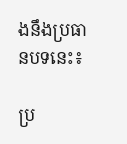ងនឹងប្រធានបទនេះ៖

ប្រ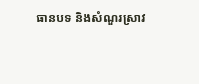ធានបទ និងសំណួរស្រាវ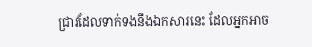ជ្រាវដែលទាក់ទងនឹងឯកសារនេះ ដែលអ្នកអាច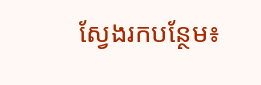ស្វែងរកបន្ថែម៖